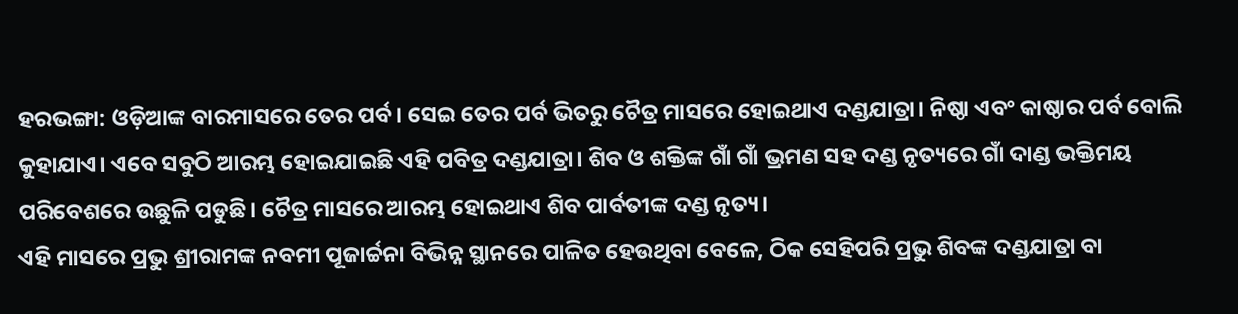ହରଭଙ୍ଗା: ଓଡ଼ିଆଙ୍କ ବାରମାସରେ ତେର ପର୍ବ। ସେଇ ତେର ପର୍ବ ଭିତରୁ ଚୈତ୍ର ମାସରେ ହୋଇଥାଏ ଦଣ୍ଡଯାତ୍ରା। ନିଷ୍ଠା ଏବଂ କାଷ୍ଠାର ପର୍ବ ବୋଲି କୁହାଯାଏ। ଏବେ ସବୁଠି ଆରମ୍ଭ ହୋଇଯାଇଛି ଏହି ପବିତ୍ର ଦଣ୍ଡଯାତ୍ରା। ଶିବ ଓ ଶକ୍ତିଙ୍କ ଗାଁ ଗାଁ ଭ୍ରମଣ ସହ ଦଣ୍ଡ ନୃତ୍ୟରେ ଗାଁ ଦାଣ୍ଡ ଭକ୍ତିମୟ ପରିବେଶରେ ଉଛୁଳି ପଡୁଛି। ଚୈତ୍ର ମାସରେ ଆରମ୍ଭ ହୋଇଥାଏ ଶିବ ପାର୍ବତୀଙ୍କ ଦଣ୍ଡ ନୃତ୍ୟ।
ଏହି ମାସରେ ପ୍ରଭୁ ଶ୍ରୀରାମଙ୍କ ନବମୀ ପୂଜାର୍ଚ୍ଚନା ବିଭିନ୍ନ ସ୍ଥାନରେ ପାଳିତ ହେଉଥିବା ବେଳେ, ଠିକ ସେହିପରି ପ୍ରଭୁ ଶିବଙ୍କ ଦଣ୍ଡଯାତ୍ରା ବା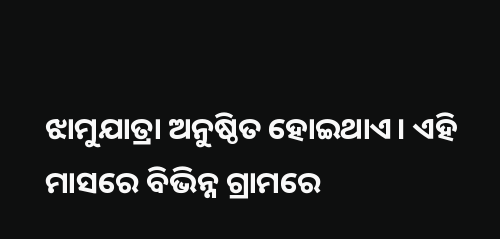ଝାମୁଯାତ୍ରା ଅନୁଷ୍ଠିତ ହୋଇଥାଏ। ଏହି ମାସରେ ବିଭିନ୍ନ ଗ୍ରାମରେ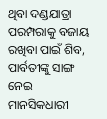ଥିବା ଦଣ୍ଡଯାତ୍ରା ପରମ୍ପରାକୁ ବଜାୟ ରଖିବା ପାଇଁ ଶିବ, ପାର୍ବତୀଙ୍କୁ ସାଙ୍ଗ ନେଇ ମାନସିକଧାରୀ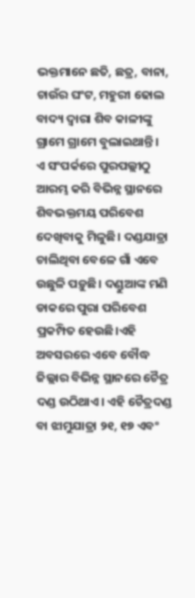ଭକ୍ତମାନେ ଛତି, ଛତ୍ର, ବାନା, ଚାଉଁର ଘଂଟ, ମହୁରୀ ଢୋଲ ବାଦ୍ୟ ଦ୍ୱାରା ଶିବ କାଳୀଙ୍କୁ ଗ୍ରାମେ ଗ୍ରାମେ ବୁଲାଇଥାନ୍ତି।
ଏ ସଂପର୍କରେ ପୁରପଲ୍ଲୀଠୁ ଆରମ୍ଭ କରି ବିଭିନ୍ନ ସ୍ଥାନରେ ଶିବଭକ୍ତମୟ ପରିବେଶ ଦେଖିବାକୁ ମିଳୁଛି। ଦଣ୍ଡଯାତ୍ରା ଚାଲିଥିବା ବେଳେ ଗାଁ ଏବେ ଉଛୁଳି ପଡ଼ୁଛି। ଦଣ୍ଡୁଆଙ୍କ ମଣି ଡାକରେ ପୁରା ପରିବେଶ ପ୍ରକମ୍ପିତ ହେଉଛି।ଏହି ଅବସରରେ ଏବେ ବୌଦ୍ଧ ଜିଲ୍ଲାର ବିଭିନ୍ନ ସ୍ଥାନରେ ଚୈତ୍ର ଦଣ୍ଡ ଉଠିଥାଏ। ଏହି ଚୈତ୍ରଦଣ୍ଡ ବା ଝାମୁଯାତ୍ରା ୨୧, ୧୭ ଏବଂ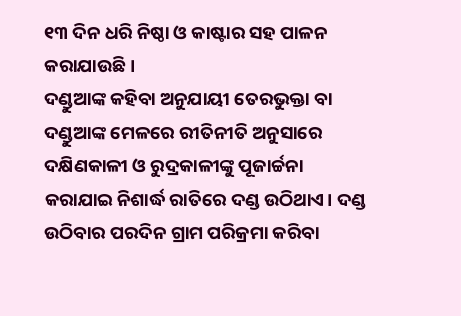୧୩ ଦିନ ଧରି ନିଷ୍ଠା ଓ କାଷ୍ଟାର ସହ ପାଳନ କରାଯାଉଛି।
ଦଣ୍ଡୁଆଙ୍କ କହିବା ଅନୁଯାୟୀ ତେରଭୁକ୍ତା ବା ଦଣ୍ଡୁଆଙ୍କ ମେଳରେ ରୀତିନୀତି ଅନୁସାରେ ଦକ୍ଷିଣକାଳୀ ଓ ରୁଦ୍ରକାଳୀଙ୍କୁ ପୂଜାର୍ଚ୍ଚନା କରାଯାଇ ନିଶାର୍ଦ୍ଧ ରାତିରେ ଦଣ୍ଡ ଉଠିଥାଏ। ଦଣ୍ଡ ଉଠିବାର ପରଦିନ ଗ୍ରାମ ପରିକ୍ରମା କରିବା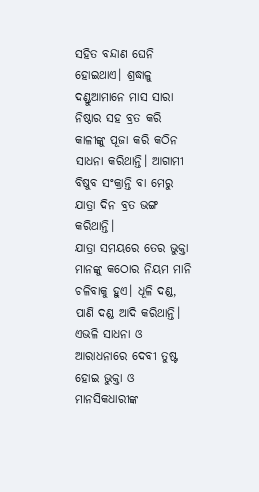ସହିତ ବନ୍ଦାଣ ଘେନି ହୋଇଥାଏ। ଶ୍ରଦ୍ଧାଳୁ ଦଣ୍ଡୁଆମାନେ ମାସ ସାରା ନିଷ୍ଠାର ସହ ବ୍ରତ କରି କାଳୀଙ୍କୁ ପୂଜା କରି କଠିନ ସାଧନା କରିଥାନ୍ତି। ଆଗାମୀ ବିଷୁବ ସଂକ୍ରାନ୍ତି ବା ମେରୁ ଯାତ୍ରା ଦିନ ବ୍ରତ ଭଙ୍ଗ କରିଥାନ୍ତି।
ଯାତ୍ରା ସମୟରେ ତେର ଭୁକ୍ତା ମାନଙ୍କୁ କଠୋର ନିୟମ ମାନି ଚଳିବାକୁ ହୁଏ। ଧୂଳି ଦଣ୍ଡ, ପାଣି ଦଣ୍ଡ ଆଦି କରିଥାନ୍ତି। ଏଭଳି ସାଧନା ଓ ଆରାଧନାରେ ଦେବୀ ତୁଷ୍ଟ ହୋଇ ଭୁକ୍ତା ଓ ମାନସିକଧାରୀଙ୍କ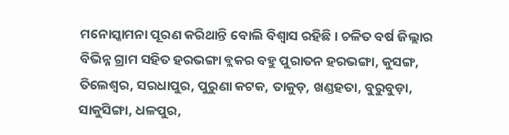ମନୋସ୍କାମନା ପୂରଣ କରିଥାନ୍ତି ବୋଲି ବିଶ୍ୱାସ ରହିଛି। ଚଳିତ ବର୍ଷ ଜିଲ୍ଲାର ବିଭିନ୍ନ ଗ୍ରାମ ସହିତ ହରଭଙ୍ଗା ବ୍ଲକର ବହୁ ପୁରାତନ ହରଭଙ୍ଗା, କୁସଙ୍ଗ, ତିଲେଶ୍ୱର, ସରଧାପୁର, ପୁରୁଣା କଟକ, ତାକୁଡ଼, ଖଣ୍ଡହତା, ବୁରୁବୁଡ଼ା, ସାକୁସିଙ୍ଗା, ଧଳପୁର,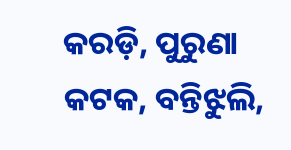କରଡ଼ି, ପୁରୁଣା କଟକ, ବନ୍ତିଝୁଲି,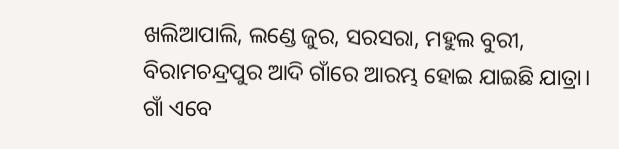ଖଲିଆପାଲି, ଲଣ୍ଡେ ଜୁର, ସରସରା, ମହୁଲ ବୁରୀ, ବିରାମଚନ୍ଦ୍ରପୁର ଆଦି ଗାଁରେ ଆରମ୍ଭ ହୋଇ ଯାଇଛି ଯାତ୍ରା। ଗାଁ ଏବେ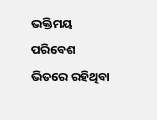ଭକ୍ତିମୟ ପରିବେଶ ଭିତରେ ରହିଥିବା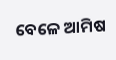ବେଳେ ଆମିଷ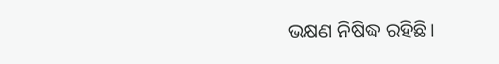ଭକ୍ଷଣ ନିଷିଦ୍ଧ ରହିଛି।